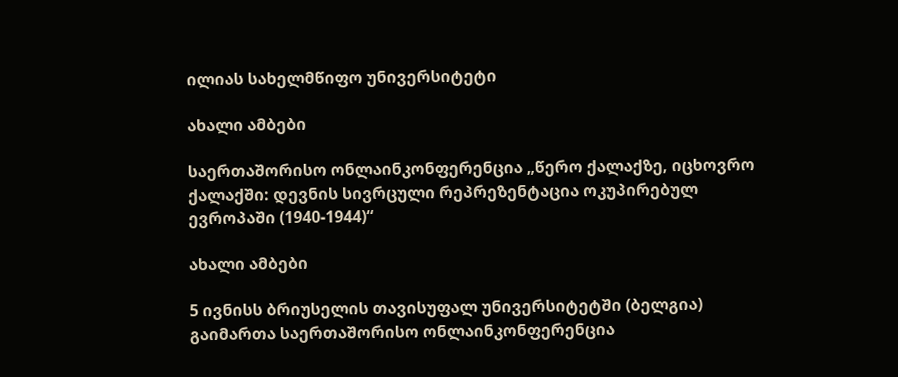ილიას სახელმწიფო უნივერსიტეტი

ახალი ამბები

საერთაშორისო ონლაინკონფერენცია „წერო ქალაქზე, იცხოვრო ქალაქში: დევნის სივრცული რეპრეზენტაცია ოკუპირებულ ევროპაში (1940-1944)“

ახალი ამბები

5 ივნისს ბრიუსელის თავისუფალ უნივერსიტეტში (ბელგია) გაიმართა საერთაშორისო ონლაინკონფერენცია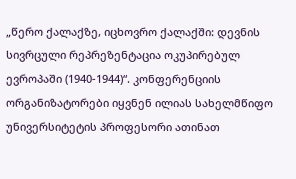„წერო ქალაქზე, იცხოვრო ქალაქში: დევნის სივრცული რეპრეზენტაცია ოკუპირებულ ევროპაში (1940-1944)“. კონფერენციის ორგანიზატორები იყვნენ ილიას სახელმწიფო უნივერსიტეტის პროფესორი ათინათ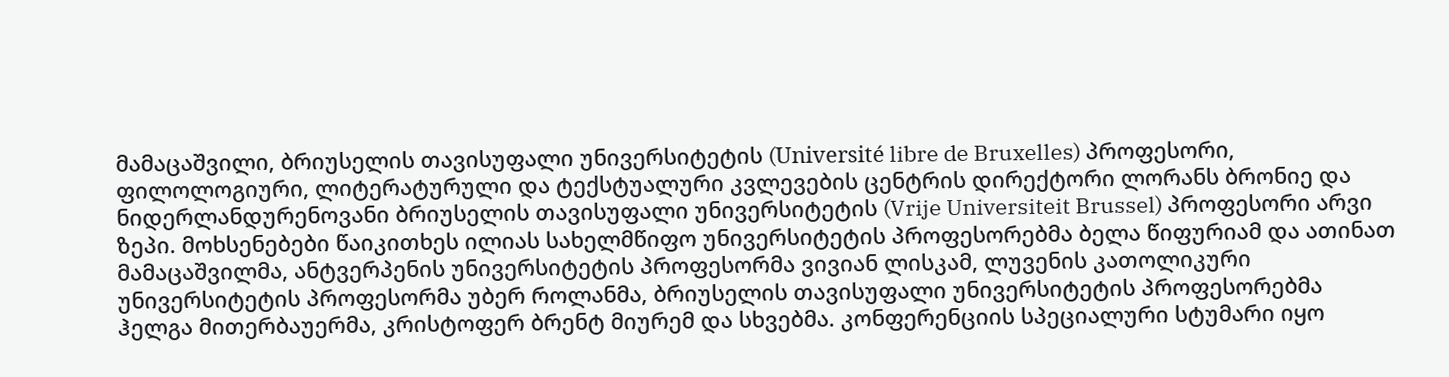მამაცაშვილი, ბრიუსელის თავისუფალი უნივერსიტეტის (Université libre de Bruxelles) პროფესორი, ფილოლოგიური, ლიტერატურული და ტექსტუალური კვლევების ცენტრის დირექტორი ლორანს ბრონიე და ნიდერლანდურენოვანი ბრიუსელის თავისუფალი უნივერსიტეტის (Vrije Universiteit Brussel) პროფესორი არვი ზეპი. მოხსენებები წაიკითხეს ილიას სახელმწიფო უნივერსიტეტის პროფესორებმა ბელა წიფურიამ და ათინათ მამაცაშვილმა, ანტვერპენის უნივერსიტეტის პროფესორმა ვივიან ლისკამ, ლუვენის კათოლიკური უნივერსიტეტის პროფესორმა უბერ როლანმა, ბრიუსელის თავისუფალი უნივერსიტეტის პროფესორებმა ჰელგა მითერბაუერმა, კრისტოფერ ბრენტ მიურემ და სხვებმა. კონფერენციის სპეციალური სტუმარი იყო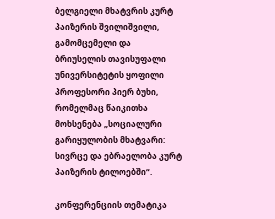ბელგიელი მხატვრის კურტ პაიზერის შვილიშვილი, გამომცემელი და ბრიუსელის თავისუფალი უნივერსიტეტის ყოფილი პროფესორი პიერ ბუხი, რომელმაც წაიკითხა მოხსენება „სოციალური გარიყულობის მხატვარი: სივრცე და ებრაელობა კურტ პაიზერის ტილოებში“.

კონფერენციის თემატიკა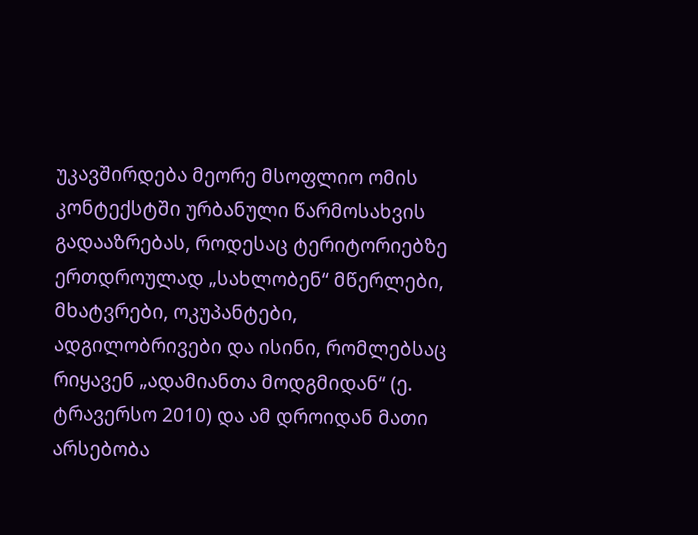უკავშირდება მეორე მსოფლიო ომის კონტექსტში ურბანული წარმოსახვის გადააზრებას, როდესაც ტერიტორიებზე ერთდროულად „სახლობენ“ მწერლები, მხატვრები, ოკუპანტები, ადგილობრივები და ისინი, რომლებსაც რიყავენ „ადამიანთა მოდგმიდან“ (ე. ტრავერსო 2010) და ამ დროიდან მათი არსებობა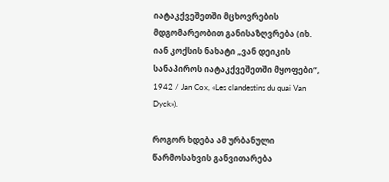იატაკქვეშეთში მცხოვრების მდგომარეობით განისაზღვრება (იხ. იან კოქსის ნახატი „ვან დეიკის სანაპიროს იატაკქვეშეთში მყოფები“, 1942 / Jan Cox, «Les clandestins du quai Van Dyck»).

როგორ ხდება ამ ურბანული წარმოსახვის განვითარება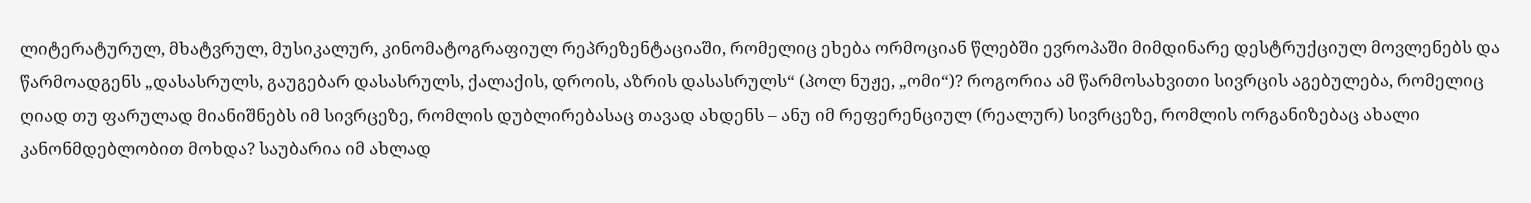ლიტერატურულ, მხატვრულ, მუსიკალურ, კინომატოგრაფიულ რეპრეზენტაციაში, რომელიც ეხება ორმოციან წლებში ევროპაში მიმდინარე დესტრუქციულ მოვლენებს და წარმოადგენს „დასასრულს, გაუგებარ დასასრულს, ქალაქის, დროის, აზრის დასასრულს“ (პოლ ნუჟე, „ომი“)? როგორია ამ წარმოსახვითი სივრცის აგებულება, რომელიც ღიად თუ ფარულად მიანიშნებს იმ სივრცეზე, რომლის დუბლირებასაც თავად ახდენს – ანუ იმ რეფერენციულ (რეალურ) სივრცეზე, რომლის ორგანიზებაც ახალი კანონმდებლობით მოხდა? საუბარია იმ ახლად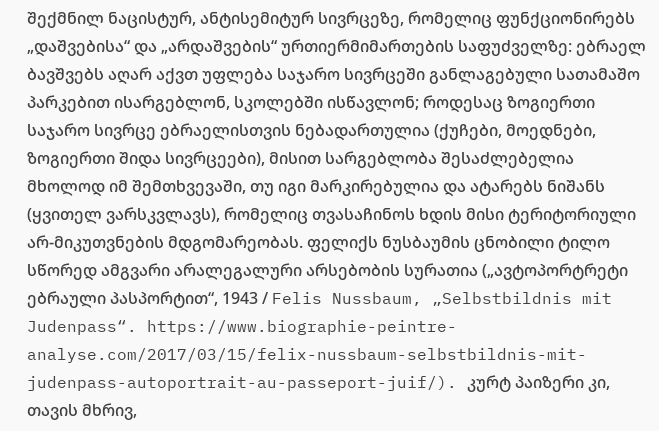შექმნილ ნაცისტურ, ანტისემიტურ სივრცეზე, რომელიც ფუნქციონირებს „დაშვებისა“ და „არდაშვების“ ურთიერმიმართების საფუძველზე: ებრაელ ბავშვებს აღარ აქვთ უფლება საჯარო სივრცეში განლაგებული სათამაშო პარკებით ისარგებლონ, სკოლებში ისწავლონ; როდესაც ზოგიერთი საჯარო სივრცე ებრაელისთვის ნებადართულია (ქუჩები, მოედნები, ზოგიერთი შიდა სივრცეები), მისით სარგებლობა შესაძლებელია მხოლოდ იმ შემთხვევაში, თუ იგი მარკირებულია და ატარებს ნიშანს (ყვითელ ვარსკვლავს), რომელიც თვასაჩინოს ხდის მისი ტერიტორიული არ-მიკუთვნების მდგომარეობას. ფელიქს ნუსბაუმის ცნობილი ტილო სწორედ ამგვარი არალეგალური არსებობის სურათია („ავტოპორტრეტი ებრაული პასპორტით“, 1943 / Felis Nussbaum, „Selbstbildnis mit Judenpass“. https://www.biographie-peintre-analyse.com/2017/03/15/felix-nussbaum-selbstbildnis-mit-judenpass-autoportrait-au-passeport-juif/). კურტ პაიზერი კი, თავის მხრივ,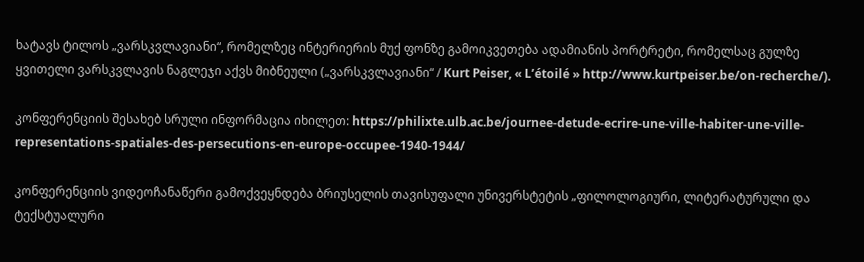ხატავს ტილოს „ვარსკვლავიანი“, რომელზეც ინტერიერის მუქ ფონზე გამოიკვეთება ადამიანის პორტრეტი, რომელსაც გულზე ყვითელი ვარსკვლავის ნაგლეჯი აქვს მიბნეული („ვარსკვლავიანი“ / Kurt Peiser, « L’étoilé » http://www.kurtpeiser.be/on-recherche/).

კონფერენციის შესახებ სრული ინფორმაცია იხილეთ: https://philixte.ulb.ac.be/journee-detude-ecrire-une-ville-habiter-une-ville-representations-spatiales-des-persecutions-en-europe-occupee-1940-1944/

კონფერენციის ვიდეოჩანაწერი გამოქვეყნდება ბრიუსელის თავისუფალი უნივერსტეტის „ფილოლოგიური, ლიტერატურული და ტექსტუალური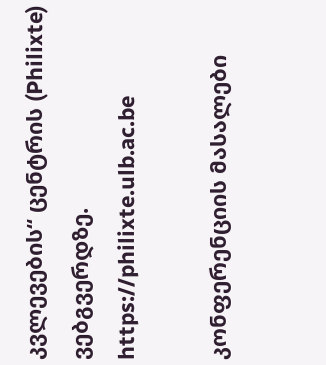კვლევების“ ცენტრის (Philixte) ვებგვერდზე. https://philixte.ulb.ac.be

კონფერენციის მასალები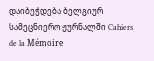დაიბეჭდება ბელგიურ სამეცნიერო ჟურნალში Cahiers de la Mémoire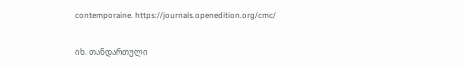contemporaine. https://journals.openedition.org/cmc/

იხ. თანდართული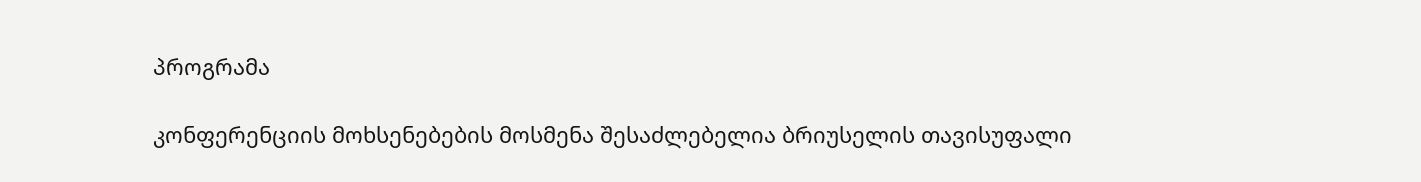პროგრამა

კონფერენციის მოხსენებების მოსმენა შესაძლებელია ბრიუსელის თავისუფალი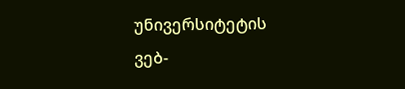უნივერსიტეტის ვებ-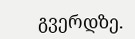გვერდზე.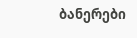ბანერები